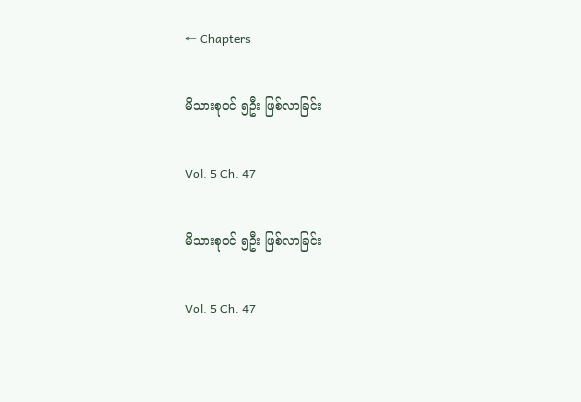← Chapters

မိသားစုဝင် ၅ဦး ဖြစ်လာခြင်း

Vol. 5 Ch. 47

မိသားစုဝင် ၅ဦး ဖြစ်လာခြင်း

Vol. 5 Ch. 47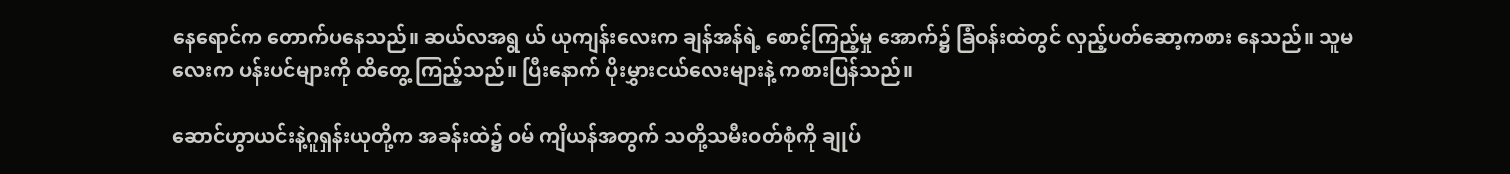နေရောင်က တောက်ပနေသည်။ ဆယ်လအရွ ယ် ယုကျန်းလေးက ချန်အန်ရဲ့ စောင့်ကြည့်မှု အောက်၌ ခြံဝန်းထဲတွင် လှည့်ပတ်ဆော့ကစား နေသည်။ သူမလေးက ပန်းပင်များကို ထိတွေ့ ကြည့်သည်။ ပြီးနောက် ပိုးမွှားငယ်လေးများနဲ့ ကစားပြန်သည်။

ဆောင်ဟွာယင်းနဲ့ဂူရှန်းယုတို့က အခန်းထဲ၌ ဝမ် ကျိယန်အတွက် သတို့သမီးဝတ်စုံကို ချုပ်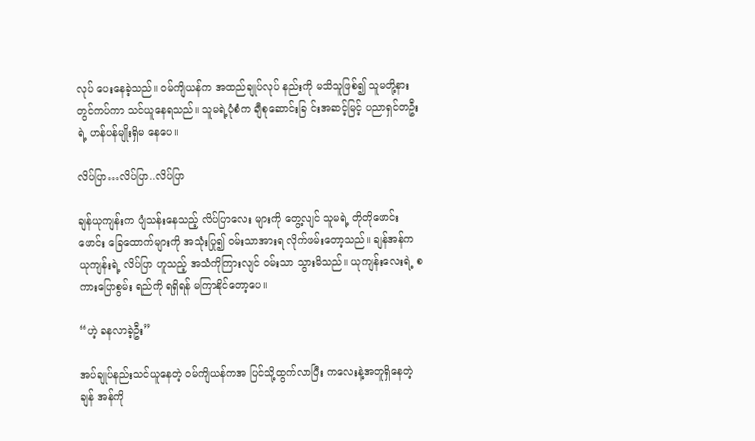လုပ် ပေးနေခဲ့သည်။ ဝမ်ကျိယန်က အထည်ချုပ်လုပ် နည်းကို မသိသူဖြစ်၍ သူမတို့နားတွင်ကပ်ကာ သင်ယူနေရသည်။ သူမရဲ့ပုံစံက ချီစုဆောင်းခြ င်းအဆင့်မြင့် ပညာရှင်တဦးရဲ့ ဟန်ပန်မျိုးရှိမ နေပေ။

လိပ်ပြာ…လိပ်ပြာ..လိပ်ပြာ

ချန်ယုကျန်းက ပျံသန်းနေသည့် လိပ်ပြာလေး များကို တွေ့လျင် သူမရဲ့ တိုတိုဖောင်းဖောင်း ခြေထောက်များကို အသုံးပြု၍ ဝမ်းသာအားရ လိုက်ဖမ်းတော့သည်။ ချန်အန်က ယုကျန်းရဲ့ လိပ်ပြာ ဟူသည့် အသံကိုကြားလျင် ဝမ်းသာ သွားမိသည်။ ယုကျန်းလေးရဲ့ စကားပြောစွမ်း ရည်ကို ရရှိရန် မကြာနိုင်တော့ပေ။

“ဟဲ့ ခနလာခဲ့ဦး”

အပ်ချုပ်နည်းသင်ယူနေတဲ့ ဝမ်ကျိယန်ကအ ပြင်သို့ထွက်လာပြီး ကလေးနဲ့အတူရှိနေတဲ့ ချန် အန်ကို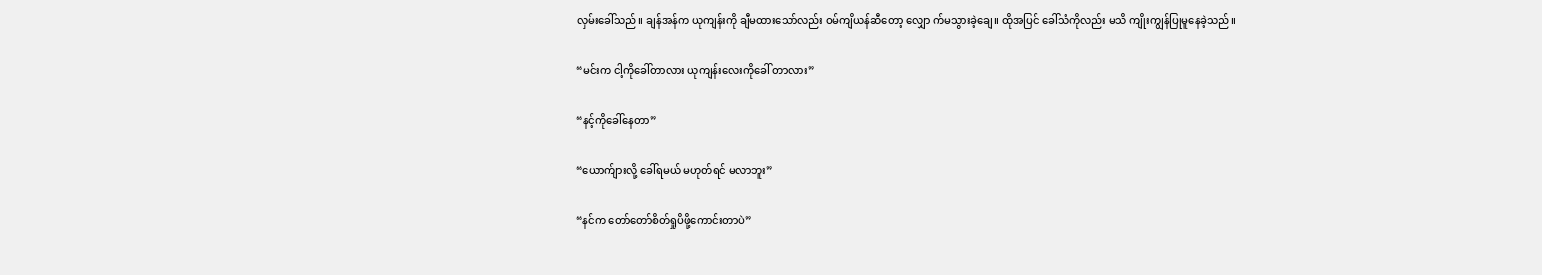လှမ်းခေါ်သည်။ ချန်အန်က ယုကျန်းကို ချီမထားသော်လည်း ဝမ်ကျိယန်ဆီတော့ လျှော က်မသွားခဲ့ချေ။ ထိုအပြင် ခေါ်သံကိုလည်း မသိ ကျိုးကျွန်ပြုမူနေခဲ့သည်။

“မင်းက ငါ့ကိုခေါ်တာလား ယုကျန်းလေးကိုခေါ် တာလား”

“နင့်ကိုခေါ်နေတာ”

“ယောက်ျားလို့ ခေါ်ရမယ် မဟုတ်ရင် မလာဘူး”

“နင်က တော်တော်စိတ်ရှုပိဖို့ကောင်းတာပဲ”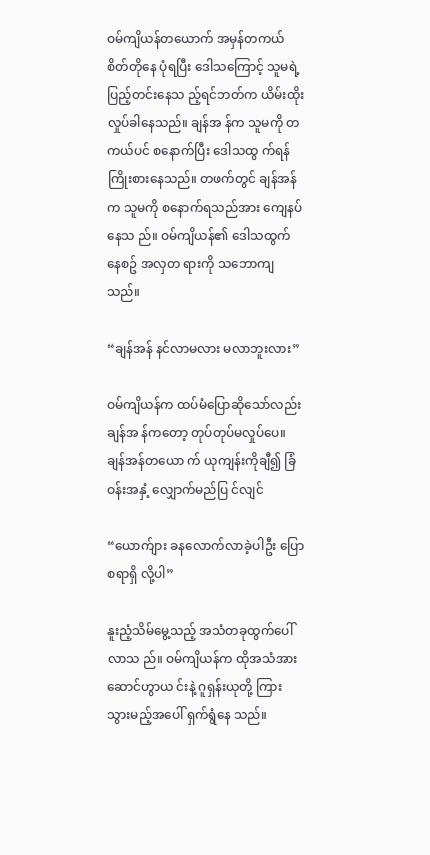ဝမ်ကျိယန်တယောက် အမှန်တကယ်စိတ်တိုနေ ပုံရပြီး ဒေါသကြောင့် သူမရဲ့ ပြည့်တင်းနေသ ည့်ရင်ဘတ်က ယိမ်းထိုးလှုပ်ခါနေသည်။ ချန်အ န်က သူမကို တကယ်ပင် စနောက်ပြီး ဒေါသထွ က်ရန် ကြိုးစားနေသည်။ တဖက်တွင် ချန်အန် က သူမကို စနောက်ရသည်အား ကျေနပ်နေသ ည်။ ဝမ်ကျိယန်၏ ဒေါသထွက်နေစဥ် အလှတ ရားကို သဘောကျသည်။

“ချန်အန် နင်လာမလား မလာဘူးလား”

ဝမ်ကျိယန်က ထပ်မံပြောဆိုသော်လည်း ချန်အ န်ကတော့ တုပ်တုပ်မလှုပ်ပေ။ ချန်အန်တယော က် ယုကျန်းကိုချီ၍ ခြံဝန်းအနှံ့ လျှောက်မည်ပြ င်လျင်

“ယောက်ျား ခနလောက်လာခဲ့ပါဦး ပြောစရာရှိ လို့ပါ”

နူးညံ့သိမ်မွေ့သည့် အသံတခုထွက်ပေါ်လာသ ည်။ ဝမ်ကျိယန်က ထိုအသံအား ဆောင်ဟွာယ င်းနဲ့ ဂူရှန်းယုတို့ ကြားသွားမည့်အပေါ် ရှက်ရွံနေ သည်။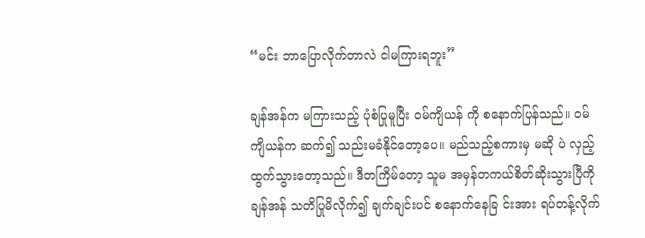“မင်း ဘာပြောလိုက်တာလဲ ငါမကြားရဘူး”

ချန်အန်က မကြားသည့် ပုံစံပြုမူပြီး ဝမ်ကျိယန် ကို စနောက်ပြန်သည်။ ဝမ်ကျိယန်က ဆက်၍ သည်းမခံနိုင်တော့ပေ။ မည်သည့်စကားမှ မဆို ပဲ လှည့်ထွက်သွားတော့သည်။ ဒီတကြိမ်တော့ သူမ အမှန်တကယ်စိတ်ဆိုးသွားပြီကို ချန်အန် သတိပြုမိလိုက်၍ ချက်ချင်းပင် စနောက်နေခြ င်းအား ရပ်တန့်လိုက်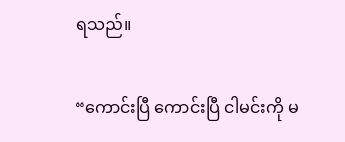ရသည်။

“ကောင်းပြီ ကောင်းပြီ ငါမင်းကို မ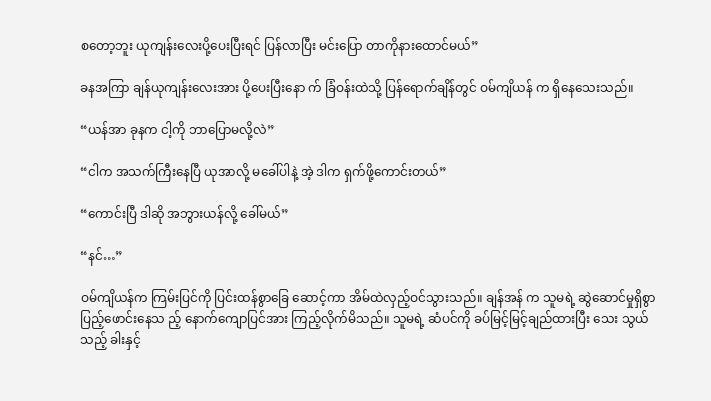စတော့ဘူး ယုကျန်းလေးပို့ပေးပြီးရင် ပြန်လာပြီး မင်းပြော တာကိုနားထောင်မယ်”

ခနအကြာ ချန်ယုကျန်းလေးအား ပို့ပေးပြီးနော က် ခြံဝန်းထဲသို့ ပြန်ရောက်ချိန်တွင် ဝမ်ကျိယန် က ရှိနေသေးသည်။

“ယန်အာ ခုနက ငါ့ကို ဘာပြောမလို့လဲ”

“ငါက အသက်ကြီးနေပြီ ယုအာလို့ မခေါ်ပါနဲ့ အဲ့ ဒါက ရှက်ဖို့ကောင်းတယ်”

“ကောင်းပြီ ဒါဆို အဘွားယန်လို့ ခေါ်မယ်”

“နင်…”

ဝမ်ကျိယန်က ကြမ်းပြင်ကို ပြင်းထန်စွာခြေ ဆောင့်ကာ အိမ်ထဲလှည့်ဝင်သွားသည်။ ချန်အန် က သူမရဲ့ ဆွဲဆောင်မှုရှိစွာ ပြည့်ဖောင်းနေသ ည့် နောက်ကျောပြင်အား ကြည့်လိုက်မိသည်။ သူမရဲ့ ဆံပင်ကို ခပ်မြင့်မြင့်ချည်ထားပြီး သေး သွယ်သည့် ခါးနှင့်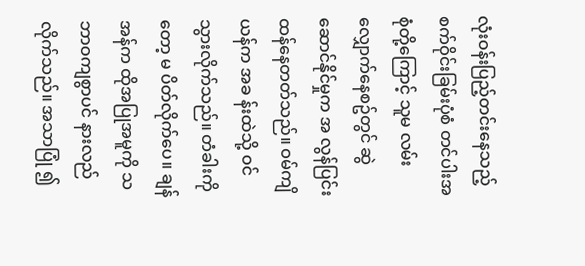လုံးဝန်းပြည့်တင်းနေသည့် စက်ဝိုင်းခြမ်းပုံစံ တင်ပါးအစုံတို့ကြောင့် သူမ လမ်းလျှောက်နေစဥ်တွင် ဆွဲဆောင်နိုင်မှုက အ လွန်ပြင်းထန်နေတတ်သည်။ ဝမ်ကျိယန်က အခ န်းထဲသို့ ဝင်သွားလိုက်သည်။ တံခါးကိုတော့ မ ပိတ်လိုက်ပေ။ ချန်အန်က ထိုအပြုအမူကို သ ဘာဝကျစွာပင် နားလည်လိုက်သည်။ အသာပြုံ ၍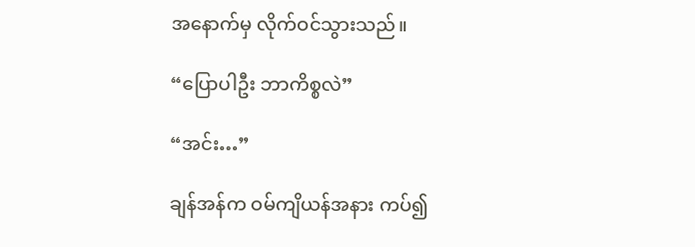အနောက်မှ လိုက်ဝင်သွားသည်။

“ပြောပါဦး ဘာကိစ္စလဲ”

“အင်း…”

ချန်အန်က ဝမ်ကျိယန်အနား ကပ်၍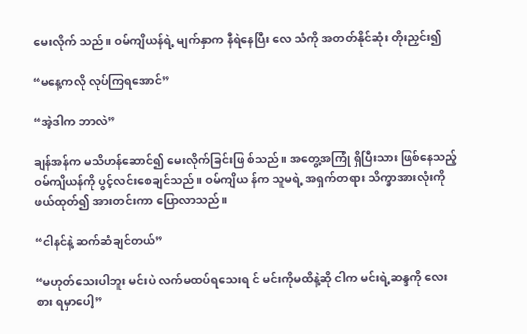မေးလိုက် သည်။ ဝမ်ကျိယန်ရဲ့ မျက်နှာက နီရဲနေပြီး လေ သံကို အတတ်နိုင်ဆုံး တိုးညှင်း၍

“မနေ့ကလို လုပ်ကြရအောင်”

“အဲ့ဒါက ဘာလဲ”

ချန်အန်က မသိဟန်ဆောင်၍ မေးလိုက်ခြင်းဖြ စ်သည်။ အတွေ့အကြုံ ရှိပြီးသား ဖြစ်နေသည့် ဝမ်ကျိယန်ကို ပွင့်လင်းစေချင်သည်။ ဝမ်ကျိယ န်က သူမရဲ့ အရှက်တရား သိက္ခာအားလုံးကို ဖယ်ထုတ်၍ အားတင်းကာ ပြောလာသည်။

“ငါနင်နဲ့ ဆက်ဆံချင်တယ်”

“မဟုတ်သေးပါဘူး မင်းပဲ လက်မထပ်ရသေးရ င် မင်းကိုမထိနဲ့ဆို ငါက မင်းရဲ့ဆန္ဒကို လေးစား ရမှာပေါ့”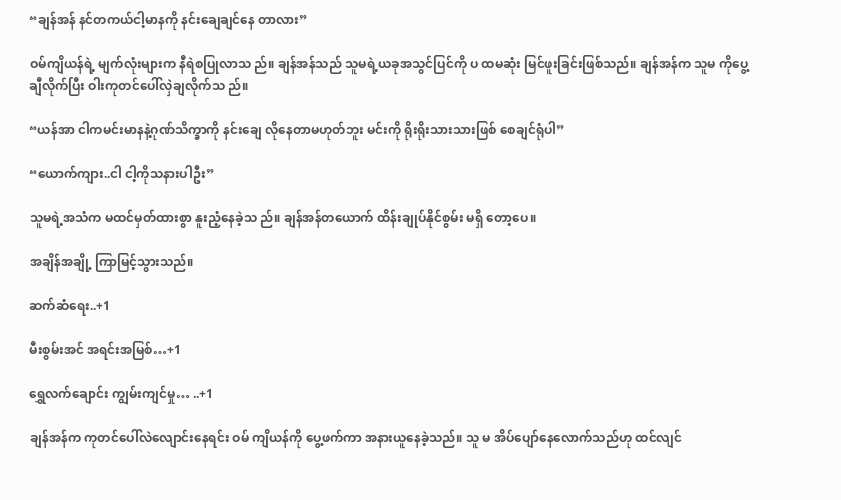“ချန်အန် နင်တကယ်ငါ့မာနကို နင်းချေချင်နေ တာလား”

ဝမ်ကျိယန်ရဲ့ မျက်လုံးများက နီရဲစပြုလာသ ည်။ ချန်အန်သည် သူမရဲ့ယခုအသွင်ပြင်ကို ပ ထမဆုံး မြင်ဖူးခြင်းဖြစ်သည်။ ချန်အန်က သူမ ကိုပွေ့ချီလိုက်ပြီး ဝါးကုတင်ပေါ်လှဲချလိုက်သ ည်။

“ယန်အာ ငါကမင်းမာနနဲ့ဂုဏ်သိက္ခာကို နင်းချေ လိုနေတာမဟုတ်ဘူး မင်းကို ရိုးရိုးသားသားဖြစ် စေချင်ရုံပါ”

“ယောက်ကျား..ငါ ငါ့ကိုသနားပါဦး”

သူမရဲ့အသံက မထင်မှတ်ထားစွာ နူးညံ့နေခဲ့သ ည်။ ချန်အန်တယောက် ထိန်းချုပ်နိုင်စွမ်း မရှိ တော့ပေ။

အချိန်အချို့ ကြာမြင့်သွားသည်။

ဆက်ဆံရေး..+1

မီးစွမ်းအင် အရင်းအမြစ်…+1

ရွှေလက်ချောင်း ကျွမ်းကျင်မှု… ..+1

ချန်အန်က ကုတင်ပေါ်လဲလျောင်းနေရင်း ဝမ် ကျိယန်ကို ပွေ့ဖက်ကာ အနားယူနေခဲ့သည်။ သူ မ အိပ်ပျော်နေလောက်သည်ဟု ထင်လျင်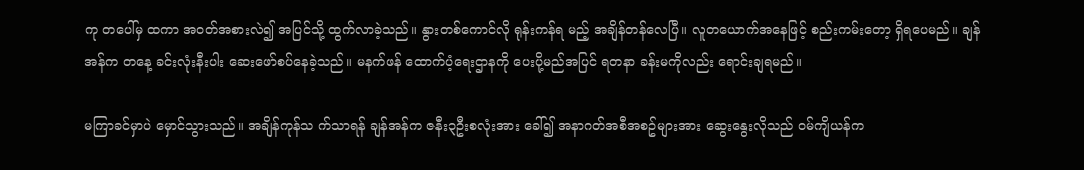ကု တပေါ်မှ ထကာ အဝတ်အစားလဲ၍ အပြင်သို့ ထွက်လာခဲ့သည်။ နွားတစ်ကောင်လို ရုန်းကန်ရ မည့် အချိန်တန်လေပြီ။ လူတယောက်အနေဖြင့် စည်းကမ်းတော့ ရှိရပေမည်။ ချန်အန်က တနေ့ ခင်းလုံးနီးပါး ဆေးဖော်စပ်နေခဲ့သည်။ မနက်ဖန် ထောက်ပံ့ရေးဌာနကို ပေးပို့မည်အပြင် ရတနာ ခန်းမကိုလည်း ရောင်းချရမည်။

မကြာခင်မှာပဲ မှောင်သွားသည်။ အချိန်ကုန်သ က်သာရန် ချန်အန်က ဇနီး၃ဦးစလုံးအား ခေါ်၍ အနာဂတ်အစီအစဥ်များအား ဆွေးနွေးလိုသည် ဝမ်ကျိယန်က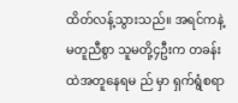ထိတ်လန့်သွားသည်။ အရင်ကနဲ့ မတူညီစွာ သူမတို့၄ဦးက တခန်းထဲအတူနေရမ ည် မှာ ရှက်ရွံစရာ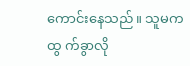ကောင်းနေသည်။ သူမကထွ က်ခွာလို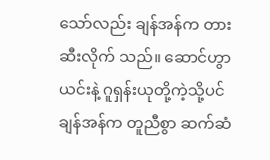သော်လည်း ချန်အန်က တားဆီးလိုက် သည်။ ဆောင်ဟွာယင်းနဲ့ ဂူရှန်းယုတို့ကဲ့သို့ပင် ချန်အန်က တူညီစွာ ဆက်ဆံ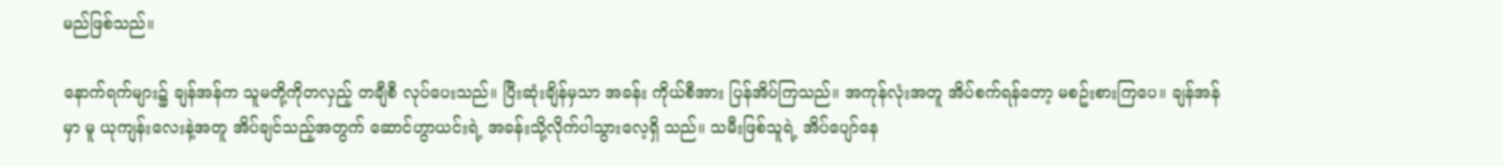မည်ဖြစ်သည်။

နောက်ရက်များ၌ ချန်အန်က သူမတို့ကိုတလှည့် တချီစီ လုပ်ပေးသည်။ ပြီးဆုံးချိန်မှသာ အခန်း ကိုယ်စီအား ပြန်အိပ်ကြသည်။ အကုန်လုံးအတူ အိပ်စက်ရန်တော့ မစဥ်းစားကြပေ။ ချန်အန်မှာ မူ ယုကျန်းလေးနဲ့အတူ အိပ်ချင်သည့်အတွက် ဆောင်ဟွာယင်းရဲ့ အခန်းသို့လိုက်ပါသွားလေ့ရှိ သည်။ သမီးဖြစ်သူရဲ့ အိပ်ပျော်နေ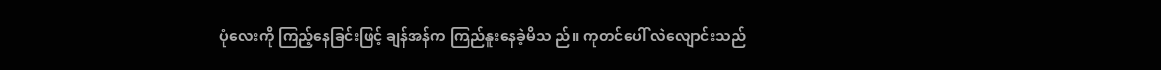ပုံလေးကို ကြည့်နေခြင်းဖြင့် ချန်အန်က ကြည်နူးနေခဲ့မိသ ည်။ ကုတင်ပေါ် လဲလျောင်းသည်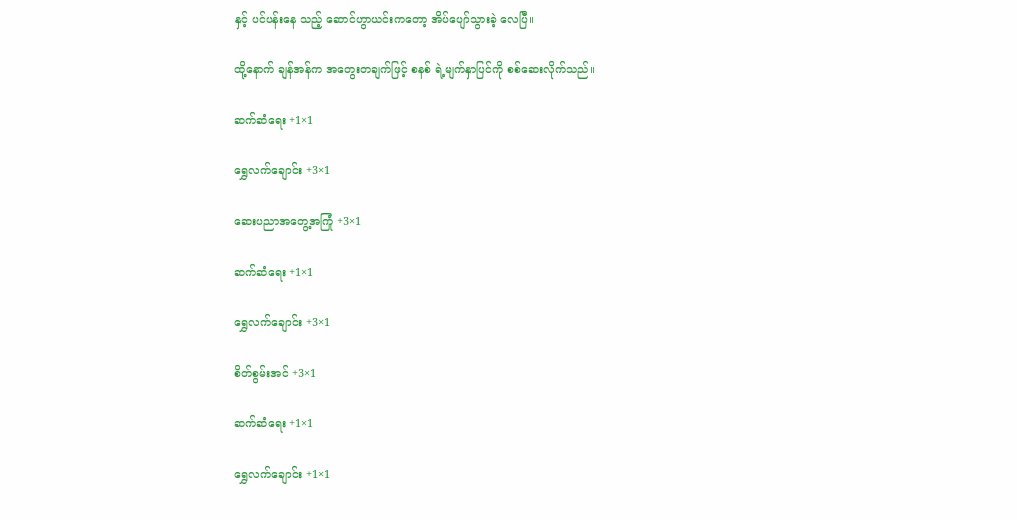နှင့် ပင်ပန်းနေ သည့် ဆောင်ဟွာယင်းကတော့ အိပ်ပျော်သွားခဲ့ လေပြီ။

ထို့နောက် ချန်အန်က အတွေးတချက်ဖြင့် စနစ် ရဲ့မျက်နှာပြင်ကို စစ်ဆေးလိုက်သည်။

ဆက်ဆံရေး +1×1

ရွှေလက်ချောင်း +3×1

ဆေးပညာအတွေ့အကြုံ +3×1

ဆက်ဆံရေး +1×1

ရွှေလက်ချောင်း +3×1

စိတ်စွမ်းအင် +3×1

ဆက်ဆံရေး +1×1

ရွှေလက်ချောင်း +1×1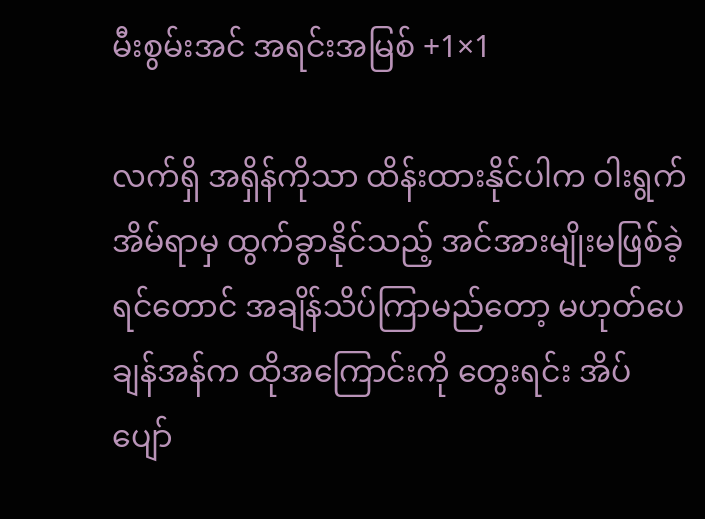မီးစွမ်းအင် အရင်းအမြစ် +1×1

လက်ရှိ အရှိန်ကိုသာ ထိန်းထားနိုင်ပါက ဝါးရွက် အိမ်ရာမှ ထွက်ခွာနိုင်သည့် အင်အားမျိုးမဖြစ်ခဲ့ ရင်တောင် အချိန်သိပ်ကြာမည်တော့ မဟုတ်ပေ ချန်အန်က ထိုအကြောင်းကို တွေးရင်း အိပ် ပျော်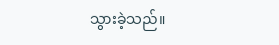သွားခဲ့သည်။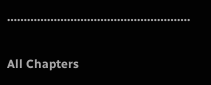……………………………………………….

All Chapters